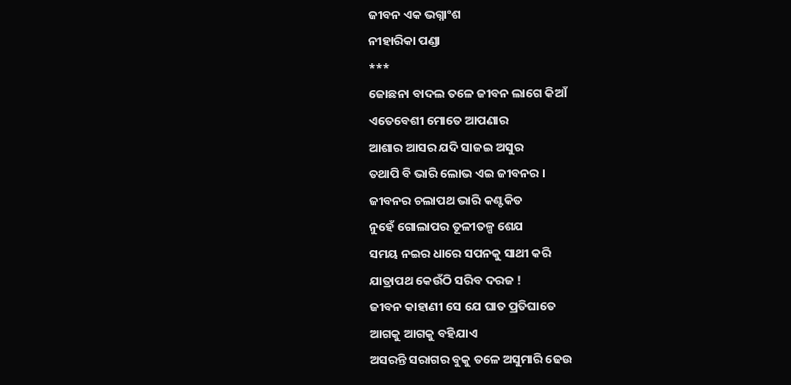ଜୀବନ ଏକ ଭଗ୍ନାଂଶ
ନୀହାରିକା ପଣ୍ଡା
***
ଜୋଛନା ବାଦଲ ତଳେ ଜୀବନ ଲାଗେ କିଆଁ
ଏତେବେଶୀ ମୋତେ ଆପଣାର
ଆଶାର ଆସର ଯଦି ସାଜଇ ଅସୁର
ତଥାପି ବି ଭାରି ଲୋଭ ଏଇ ଜୀବନର ।
ଜୀବନର ଚଲାପଥ ଭାରି କଣ୍ଟକିତ
ନୁହେଁ ଗୋଲାପର ତୂଳୀତଳ୍ପ ଶେଯ
ସମୟ ନଇର ଧାରେ ସପନକୁ ସାଥୀ କରି
ଯାତ୍ରାପଥ କେଉଁଠି ସରିବ ଦରଜ !
ଜୀବନ କାହାଣୀ ସେ ଯେ ଘାତ ପ୍ରତିଘାତେ
ଆଗକୁ ଆଗକୁ ବହିଯାଏ
ଅସରନ୍ତି ସରାଗର ବୁକୁ ତଳେ ଅସୁମାରି ଢେଉ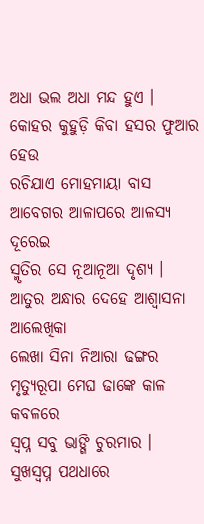ଅଧା ଭଲ ଅଧା ମନ୍ଦ ହୁଏ ।
କୋହର କୁହୁଡ଼ି କିବା ହସର ଫୁଆର ହେଉ
ରଚିଯାଏ ମୋହମାୟା ବାସ
ଆବେଗର ଆଳାପରେ ଆଳସ୍ୟ ଦୂରେଇ
ସ୍ମୃତିର ସେ ନୂଆନୂଆ ଦୃଶ୍ୟ ।
ଆତୁର ଅନ୍ଧାର ଦେହେ ଆଶ୍ୱାସନା ଆଲେଖିକା
ଲେଖା ସିନା ନିଆରା ଢଙ୍ଗର
ମୃତ୍ୟୁରୂପା ମେଘ ଢାଙ୍କେ କାଳ କବଳରେ
ସ୍ୱପ୍ନ ସବୁ ଭାଙ୍ଗି ଚୁରମାର ।
ସୁଖସ୍ୱପ୍ନ ପଥଧାରେ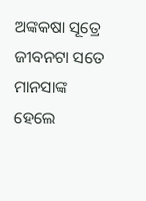ଅଙ୍କକଷା ସୂତ୍ରେ
ଜୀବନଟା ସତେ ମାନସାଙ୍କ
ହେଲେ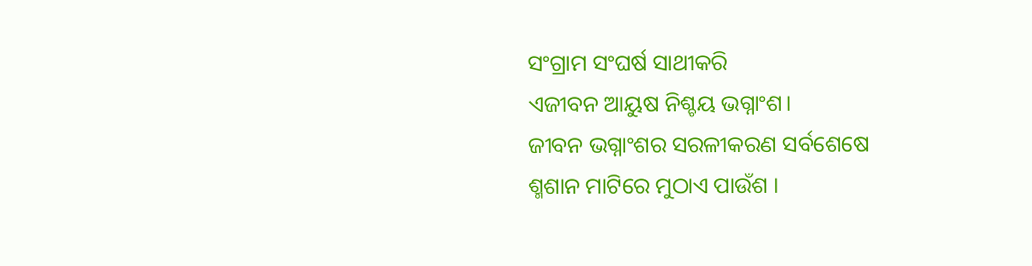ସଂଗ୍ରାମ ସଂଘର୍ଷ ସାଥୀକରି
ଏଜୀବନ ଆୟୁଷ ନିଶ୍ଚୟ ଭଗ୍ନାଂଶ।
ଜୀବନ ଭଗ୍ନାଂଶର ସରଳୀକରଣ ସର୍ବଶେଷେ
ଶ୍ମଶାନ ମାଟିରେ ମୁଠାଏ ପାଉଁଶ ।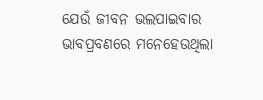ଯେଉଁ ଜୀବନ ଭଲପାଇବାର ଭାବପ୍ରବଣରେ ମନେହେଉଥିଲା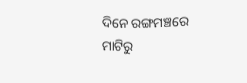ଦିନେ ରଙ୍ଗମଞ୍ଚରେ
ମାଟିରୁ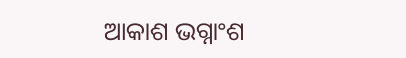ଆକାଶ ଭଗ୍ନାଂଶ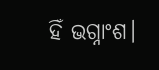ହିଁ ଭଗ୍ନାଂଶ।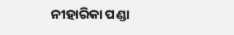ନୀହାରିକା ପଣ୍ଡା